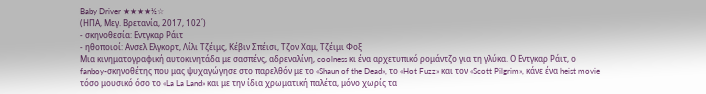Baby Driver ★★★★½☆
(ΗΠΑ, Μεγ. Βρετανία, 2017, 102΄)
- σκηνοθεσία: Εντγκαρ Ράιτ
- ηθοποιοί: Ανσελ Ελγκορτ, Λίλι Τζέιμς, Κέβιν Σπέισι, Τζον Χαμ, Τζέιμι Φοξ
Μια κινηματογραφική αυτοκινητάδα με σασπένς, αδρεναλίνη, coolness κι ένα αρχετυπικό ρομάντζο για τη γλύκα. Ο Εντγκαρ Ράιτ, ο fanboy-σκηνοθέτης που μας ψυχαγώγησε στο παρελθόν με το «Shaun of the Dead», το «Hot Fuzz» και τον «Scott Pilgrim», κάνε ένα heist movie τόσο μουσικό όσο το «La La Land» και με την ίδια χρωματική παλέτα, μόνο χωρίς τα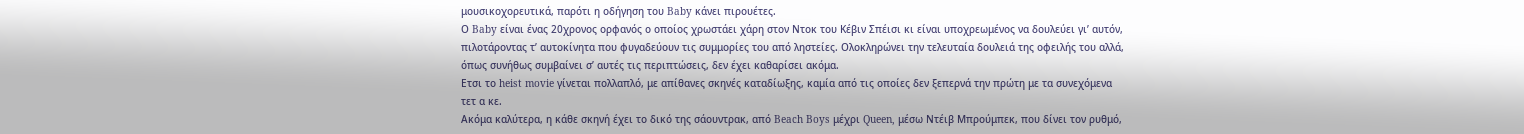μουσικοχορευτικά, παρότι η οδήγηση του Baby κάνει πιρουέτες.
Ο Baby είναι ένας 20χρονος ορφανός ο οποίος χρωστάει χάρη στον Ντοκ του Κέβιν Σπέισι κι είναι υποχρεωμένος να δουλεύει γι’ αυτόν, πιλοτάροντας τ’ αυτοκίνητα που φυγαδεύουν τις συμμορίες του από ληστείες. Ολοκληρώνει την τελευταία δουλειά της οφειλής του αλλά, όπως συνήθως συμβαίνει σ’ αυτές τις περιπτώσεις, δεν έχει καθαρίσει ακόμα.
Ετσι το heist movie γίνεται πολλαπλό, με απίθανες σκηνές καταδίωξης, καμία από τις οποίες δεν ξεπερνά την πρώτη με τα συνεχόμενα τετ α κε.
Ακόμα καλύτερα, η κάθε σκηνή έχει το δικό της σάουντρακ, από Beach Boys μέχρι Queen, μέσω Ντέιβ Μπρούμπεκ, που δίνει τον ρυθμό,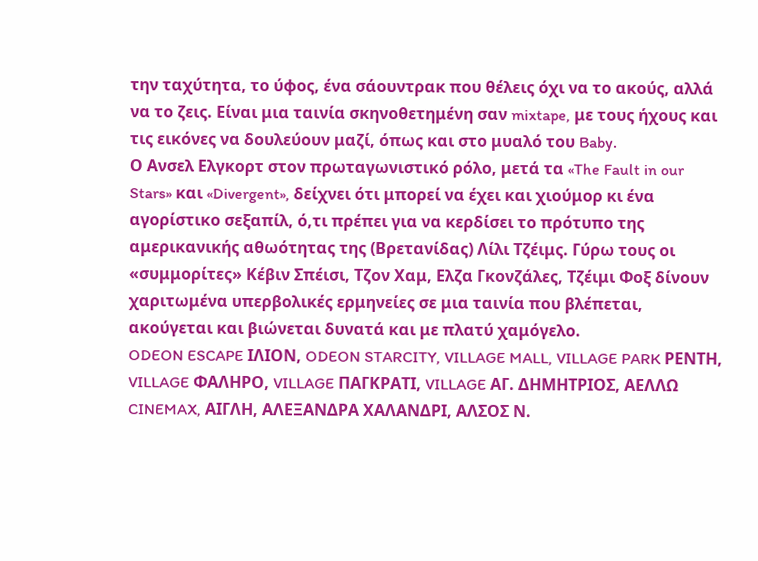την ταχύτητα, το ύφος, ένα σάουντρακ που θέλεις όχι να το ακούς, αλλά να το ζεις. Είναι μια ταινία σκηνοθετημένη σαν mixtape, με τους ήχους και τις εικόνες να δουλεύουν μαζί, όπως και στο μυαλό του Baby.
Ο Ανσελ Ελγκορτ στον πρωταγωνιστικό ρόλο, μετά τα «The Fault in our Stars» και «Divergent», δείχνει ότι μπορεί να έχει και χιούμορ κι ένα αγορίστικο σεξαπίλ, ό,τι πρέπει για να κερδίσει το πρότυπο της αμερικανικής αθωότητας της (Βρετανίδας) Λίλι Τζέιμς. Γύρω τους οι «συμμορίτες» Κέβιν Σπέισι, Τζον Χαμ, Ελζα Γκονζάλες, Τζέιμι Φοξ δίνουν χαριτωμένα υπερβολικές ερμηνείες σε μια ταινία που βλέπεται, ακούγεται και βιώνεται δυνατά και με πλατύ χαμόγελο.
ODEON ESCAPE ΙΛΙΟΝ, ODEON STARCITY, VILLAGE MALL, VILLAGE PARK ΡΕΝΤΗ, VILLAGE ΦΑΛΗΡΟ, VILLAGE ΠΑΓΚΡΑΤΙ, VILLAGE ΑΓ. ΔΗΜΗΤΡΙΟΣ, ΑΕΛΛΩ CINEMAX, ΑΙΓΛΗ, ΑΛΕΞΑΝΔΡΑ ΧΑΛΑΝΔΡΙ, ΑΛΣΟΣ Ν.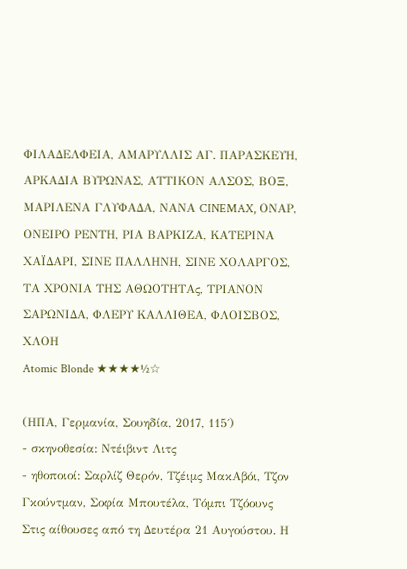ΦΙΛΑΔΕΛΦΕΙΑ, ΑΜΑΡΥΛΛΙΣ ΑΓ. ΠΑΡΑΣΚΕΥΗ, ΑΡΚΑΔΙΑ ΒΥΡΩΝΑΣ, ΑΤΤΙΚΟΝ ΑΛΣΟΣ, ΒΟΞ, ΜΑΡΙΛΕΝΑ ΓΛΥΦΑΔΑ, ΝΑΝΑ CINEMAX, ΟΝΑΡ, ΟΝΕΙΡΟ ΡΕΝΤΗ, ΡΙΑ ΒΑΡΚΙΖΑ, ΚΑΤΕΡΙΝΑ ΧΑΪΔΑΡΙ, ΣΙΝΕ ΠΑΛΛΗΝΗ, ΣΙΝΕ ΧΟΛΑΡΓΟΣ, ΤΑ ΧΡΟΝΙΑ ΤΗΣ ΑΘΩΟΤΗΤΑς, ΤΡΙΑΝΟΝ ΣΑΡΩΝΙΔΑ, ΦΛΕΡΥ ΚΑΛΛΙΘΕΑ, ΦΛΟΙΣΒΟΣ, ΧΛΟΗ
Atomic Blonde ★★★★½☆

(ΗΠΑ, Γερμανία, Σουηδία, 2017, 115΄)
- σκηνοθεσία: Ντέιβιντ Λιτς
- ηθοποιοί: Σαρλίζ Θερόν, Τζέιμς ΜακΑβόι, Τζον Γκούντμαν, Σοφία Μπουτέλα, Τόμπι Τζόουνς
Στις αίθουσες από τη Δευτέρα 21 Αυγούστου. Η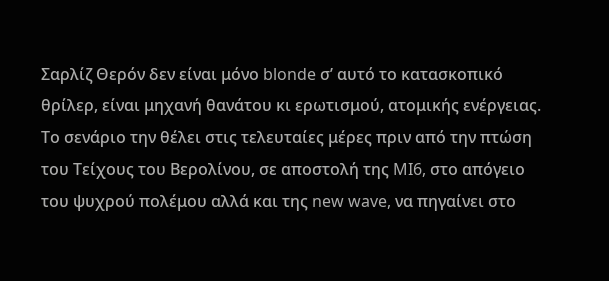Σαρλίζ Θερόν δεν είναι μόνο blonde σ’ αυτό το κατασκοπικό θρίλερ, είναι μηχανή θανάτου κι ερωτισμού, ατομικής ενέργειας. Το σενάριο την θέλει στις τελευταίες μέρες πριν από την πτώση του Τείχους του Βερολίνου, σε αποστολή της MI6, στο απόγειο του ψυχρού πολέμου αλλά και της new wave, να πηγαίνει στο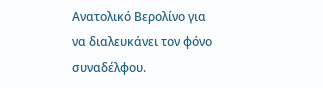Ανατολικό Βερολίνο για να διαλευκάνει τον φόνο συναδέλφου.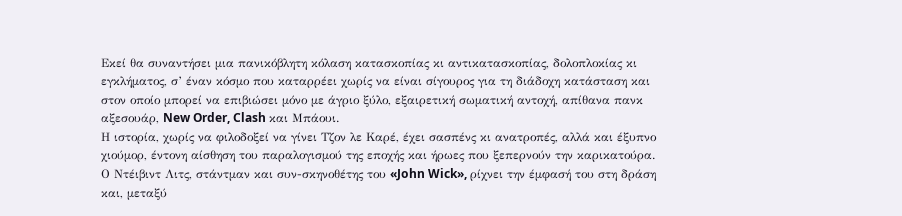Εκεί θα συναντήσει μια πανικόβλητη κόλαση κατασκοπίας κι αντικατασκοπίας, δολοπλοκίας κι εγκλήματος, σ’ έναν κόσμο που καταρρέει χωρίς να είναι σίγουρος για τη διάδοχη κατάσταση και στον οποίο μπορεί να επιβιώσει μόνο με άγριο ξύλο, εξαιρετική σωματική αντοχή, απίθανα πανκ αξεσουάρ, New Order, Clash και Μπάουι.
Η ιστορία, χωρίς να φιλοδοξεί να γίνει Τζον λε Καρέ, έχει σασπένς κι ανατροπές, αλλά και έξυπνο χιούμορ, έντονη αίσθηση του παραλογισμού της εποχής και ήρωες που ξεπερνούν την καρικατούρα.
Ο Ντέιβιντ Λιτς, στάντμαν και συν-σκηνοθέτης του «John Wick», ρίχνει την έμφασή του στη δράση και, μεταξύ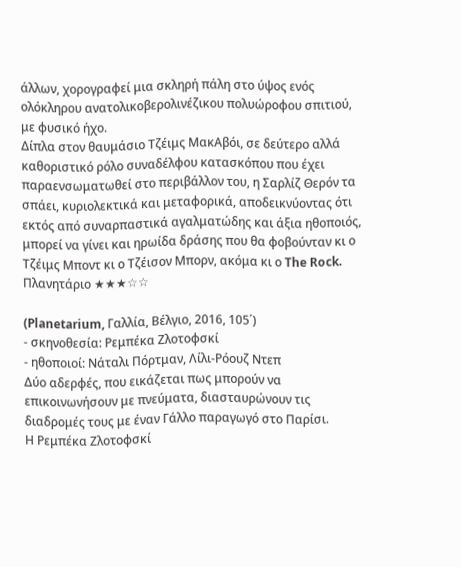άλλων, χορογραφεί μια σκληρή πάλη στο ύψος ενός ολόκληρου ανατολικοβερολινέζικου πολυώροφου σπιτιού, με φυσικό ήχο.
Δίπλα στον θαυμάσιο Τζέιμς ΜακΑβόι, σε δεύτερο αλλά καθοριστικό ρόλο συναδέλφου κατασκόπου που έχει παραενσωματωθεί στο περιβάλλον του, η Σαρλίζ Θερόν τα σπάει, κυριολεκτικά και μεταφορικά, αποδεικνύοντας ότι εκτός από συναρπαστικά αγαλματώδης και άξια ηθοποιός, μπορεί να γίνει και ηρωίδα δράσης που θα φοβούνταν κι ο Τζέιμς Μποντ κι ο Τζέισον Μπορν, ακόμα κι ο The Rock.
Πλανητάριο ★★★☆☆

(Planetarium, Γαλλία, Βέλγιο, 2016, 105΄)
- σκηνοθεσία: Ρεμπέκα Ζλοτοφσκί
- ηθοποιοί: Νάταλι Πόρτμαν, Λίλι-Ρόουζ Ντεπ
Δύο αδερφές, που εικάζεται πως μπορούν να επικοινωνήσουν με πνεύματα, διασταυρώνουν τις διαδρομές τους με έναν Γάλλο παραγωγό στο Παρίσι.
Η Ρεμπέκα Ζλοτοφσκί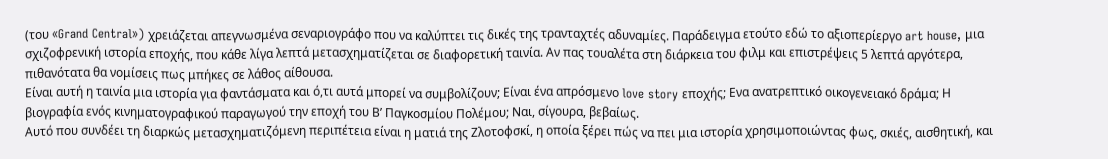(του «Grand Central») χρειάζεται απεγνωσμένα σεναριογράφο που να καλύπτει τις δικές της τρανταχτές αδυναμίες. Παράδειγμα ετούτο εδώ το αξιοπερίεργο art house, μια σχιζοφρενική ιστορία εποχής, που κάθε λίγα λεπτά μετασχηματίζεται σε διαφορετική ταινία. Αν πας τουαλέτα στη διάρκεια του φιλμ και επιστρέψεις 5 λεπτά αργότερα, πιθανότατα θα νομίσεις πως μπήκες σε λάθος αίθουσα.
Είναι αυτή η ταινία μια ιστορία για φαντάσματα και ό,τι αυτά μπορεί να συμβολίζουν; Είναι ένα απρόσμενο love story εποχής; Ενα ανατρεπτικό οικογενειακό δράμα; Η βιογραφία ενός κινηματογραφικού παραγωγού την εποχή του Β’ Παγκοσμίου Πολέμου; Ναι, σίγουρα, βεβαίως.
Αυτό που συνδέει τη διαρκώς μετασχηματιζόμενη περιπέτεια είναι η ματιά της Ζλοτοφσκί, η οποία ξέρει πώς να πει μια ιστορία χρησιμοποιώντας φως, σκιές, αισθητική, και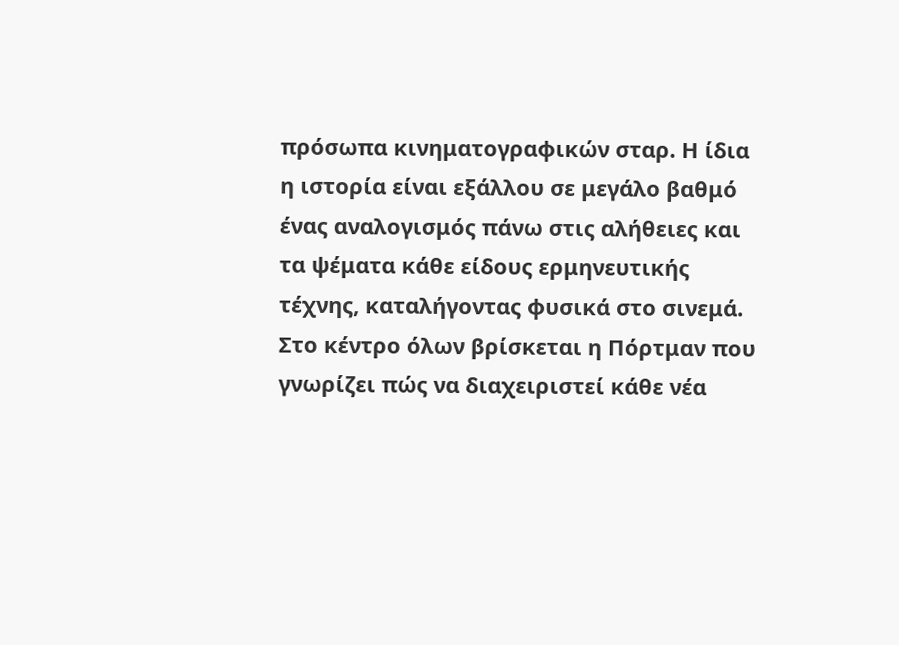πρόσωπα κινηματογραφικών σταρ. Η ίδια η ιστορία είναι εξάλλου σε μεγάλο βαθμό ένας αναλογισμός πάνω στις αλήθειες και τα ψέματα κάθε είδους ερμηνευτικής τέχνης, καταλήγοντας φυσικά στο σινεμά. Στο κέντρο όλων βρίσκεται η Πόρτμαν που γνωρίζει πώς να διαχειριστεί κάθε νέα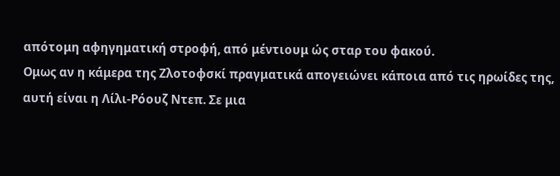απότομη αφηγηματική στροφή, από μέντιουμ ώς σταρ του φακού.
Ομως αν η κάμερα της Ζλοτοφσκί πραγματικά απογειώνει κάποια από τις ηρωίδες της, αυτή είναι η Λίλι-Ρόουζ Ντεπ. Σε μια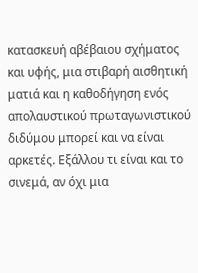κατασκευή αβέβαιου σχήματος και υφής, μια στιβαρή αισθητική ματιά και η καθοδήγηση ενός απολαυστικού πρωταγωνιστικού διδύμου μπορεί και να είναι αρκετές. Εξάλλου τι είναι και το σινεμά, αν όχι μια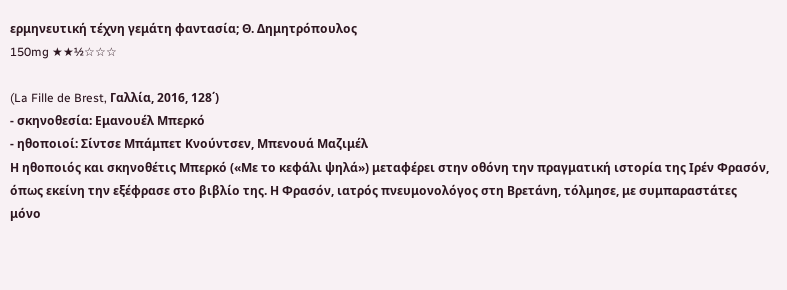ερμηνευτική τέχνη γεμάτη φαντασία; Θ. Δημητρόπουλος
150mg ★★½☆☆☆

(La Fille de Brest, Γαλλία, 2016, 128΄)
- σκηνοθεσία: Εμανουέλ Μπερκό
- ηθοποιοί: Σίντσε Μπάμπετ Κνούντσεν, Μπενουά Μαζιμέλ
Η ηθοποιός και σκηνοθέτις Μπερκό («Με το κεφάλι ψηλά») μεταφέρει στην οθόνη την πραγματική ιστορία της Ιρέν Φρασόν, όπως εκείνη την εξέφρασε στο βιβλίο της. Η Φρασόν, ιατρός πνευμονολόγος στη Βρετάνη, τόλμησε, με συμπαραστάτες μόνο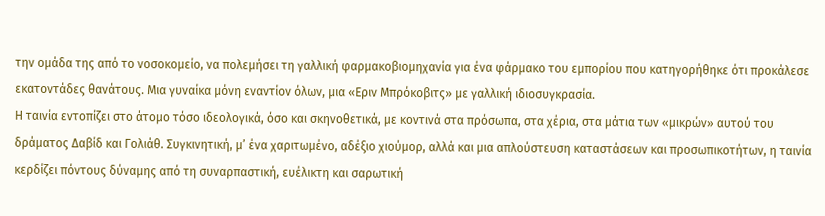την ομάδα της από το νοσοκομείο, να πολεμήσει τη γαλλική φαρμακοβιομηχανία για ένα φάρμακο του εμπορίου που κατηγορήθηκε ότι προκάλεσε εκατοντάδες θανάτους. Μια γυναίκα μόνη εναντίον όλων, μια «Εριν Μπρόκοβιτς» με γαλλική ιδιοσυγκρασία.
Η ταινία εντοπίζει στο άτομο τόσο ιδεολογικά, όσο και σκηνοθετικά, με κοντινά στα πρόσωπα, στα χέρια, στα μάτια των «μικρών» αυτού του δράματος Δαβίδ και Γολιάθ. Συγκινητική, μ’ ένα χαριτωμένο, αδέξιο χιούμορ, αλλά και μια απλούστευση καταστάσεων και προσωπικοτήτων, η ταινία κερδίζει πόντους δύναμης από τη συναρπαστική, ευέλικτη και σαρωτική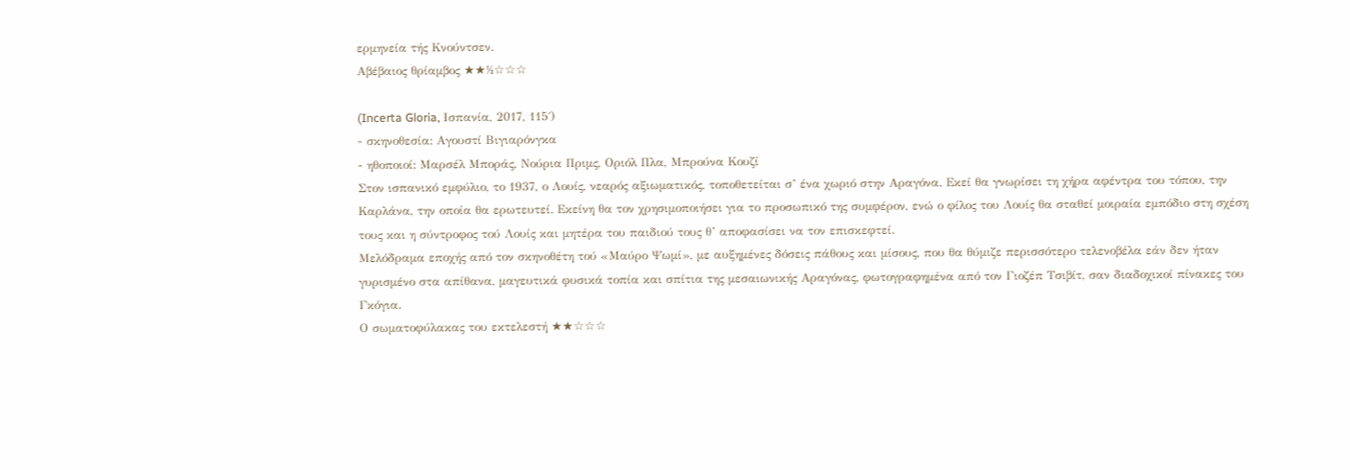ερμηνεία τής Κνούντσεν.
Αβέβαιος θρίαμβος ★★½☆☆☆

(Incerta Gloria, Ισπανία, 2017, 115΄)
- σκηνοθεσία: Αγουστί Βιγιαρόνγκα
- ηθοποιοί: Μαρσέλ Μποράς, Νούρια Πριμς, Οριόλ Πλα, Μπρούνα Κουζί
Στον ισπανικό εμφύλιο, το 1937, ο Λουίς, νεαρός αξιωματικός, τοποθετείται σ’ ένα χωριό στην Αραγόνα. Εκεί θα γνωρίσει τη χήρα αφέντρα του τόπου, την Καρλάνα, την οποία θα ερωτευτεί. Εκείνη θα τον χρησιμοποιήσει για το προσωπικό της συμφέρον, ενώ ο φίλος του Λουίς θα σταθεί μοιραία εμπόδιο στη σχέση τους και η σύντροφος τού Λουίς και μητέρα του παιδιού τους θ’ αποφασίσει να τον επισκεφτεί.
Μελόδραμα εποχής από τον σκηνοθέτη τού «Μαύρο Ψωμί», με αυξημένες δόσεις πάθους και μίσους, που θα θύμιζε περισσότερο τελενοβέλα εάν δεν ήταν γυρισμένο στα απίθανα, μαγευτικά φυσικά τοπία και σπίτια της μεσαιωνικής Αραγόνας, φωτογραφημένα από τον Γιοζέπ Τσιβίτ, σαν διαδοχικοί πίνακες του Γκόγια.
Ο σωματοφύλακας του εκτελεστή ★★☆☆☆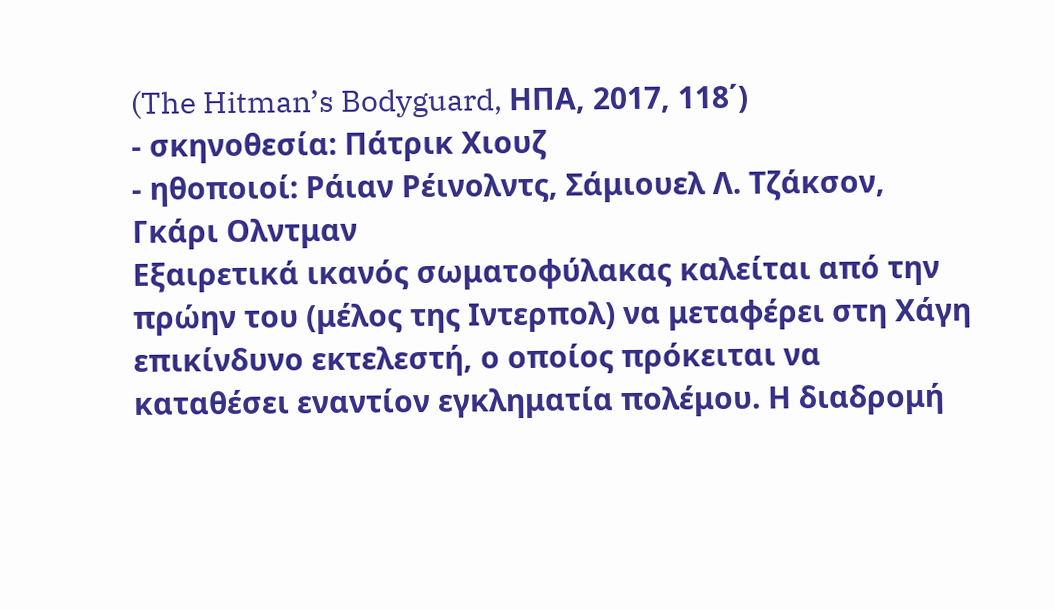(The Hitman’s Bodyguard, ΗΠΑ, 2017, 118΄)
- σκηνοθεσία: Πάτρικ Χιουζ
- ηθοποιοί: Ράιαν Ρέινολντς, Σάμιουελ Λ. Τζάκσον, Γκάρι Ολντμαν
Εξαιρετικά ικανός σωματοφύλακας καλείται από την πρώην του (μέλος της Ιντερπολ) να μεταφέρει στη Χάγη επικίνδυνο εκτελεστή, ο οποίος πρόκειται να καταθέσει εναντίον εγκληματία πολέμου. Η διαδρομή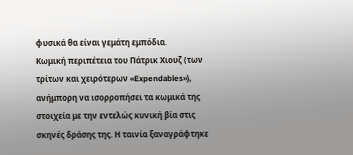φυσικά θα είναι γεμάτη εμπόδια.
Κωμική περιπέτεια του Πάτρικ Χιουζ (των τρίτων και χειρότερων «Expendables»), ανήμπορη να ισορροπήσει τα κωμικά της στοιχεία με την εντελώς κυνική βία στις σκηνές δράσης της. Η ταινία ξαναγράφτηκε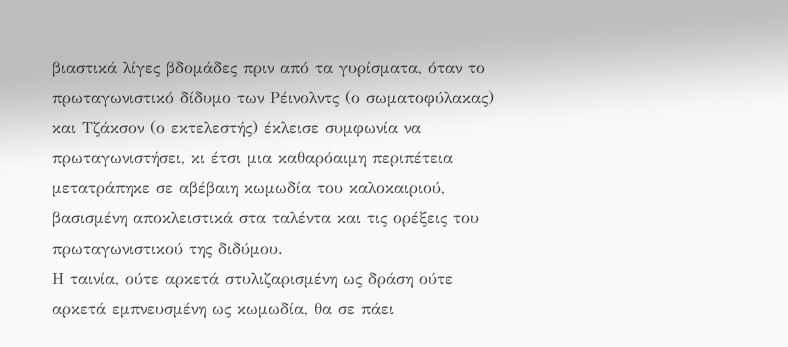βιαστικά λίγες βδομάδες πριν από τα γυρίσματα, όταν το πρωταγωνιστικό δίδυμο των Ρέινολντς (ο σωματοφύλακας) και Τζάκσον (ο εκτελεστής) έκλεισε συμφωνία να πρωταγωνιστήσει, κι έτσι μια καθαρόαιμη περιπέτεια μετατράπηκε σε αβέβαιη κωμωδία του καλοκαιριού, βασισμένη αποκλειστικά στα ταλέντα και τις ορέξεις του πρωταγωνιστικού της διδύμου.
Η ταινία, ούτε αρκετά στυλιζαρισμένη ως δράση ούτε αρκετά εμπνευσμένη ως κωμωδία, θα σε πάει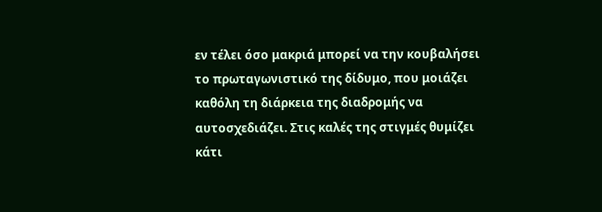εν τέλει όσο μακριά μπορεί να την κουβαλήσει το πρωταγωνιστικό της δίδυμο, που μοιάζει καθόλη τη διάρκεια της διαδρομής να αυτοσχεδιάζει. Στις καλές της στιγμές θυμίζει κάτι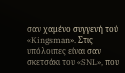σαν χαμένο συγγενή τού «Kingsman». Στις υπόλοιπες είναι σαν σκετσάκι του «SNL», που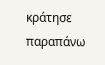κράτησε παραπάνω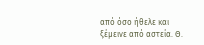από όσο ήθελε και ξέμεινε από αστεία. Θ.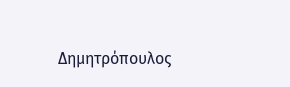Δημητρόπουλος